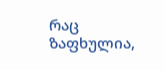რაც ზაფხულია,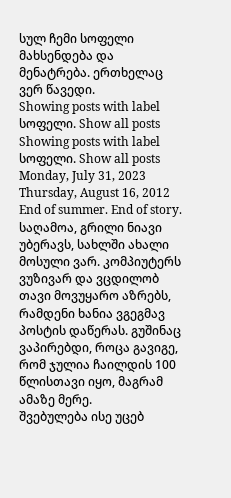სულ ჩემი სოფელი მახსენდება და მენატრება. ერთხელაც ვერ წავედი.
Showing posts with label სოფელი. Show all posts
Showing posts with label სოფელი. Show all posts
Monday, July 31, 2023
Thursday, August 16, 2012
End of summer. End of story.
საღამოა, გრილი ნიავი უბერავს, სახლში ახალი მოსული ვარ. კომპიუტერს ვუზივარ და ვცდილობ თავი მოვუყარო აზრებს, რამდენი ხანია ვგეგმავ პოსტის დაწერას. გუშინაც ვაპირებდი, როცა გავიგე, რომ ჯულია ჩაილდის 100 წლისთავი იყო, მაგრამ ამაზე მერე.
შვებულება ისე უცებ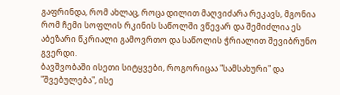გაფრინდა, რომ ახლაც, როცა დილით მაღვიძარა რეკავს, მგონია რომ ჩემი სოფლის რკინის საწოლში ვწევარ და შემიძლია ეს აბეზარი წკრიალი გამოვრთო და საწოლის ჭრიალით შევიბრუნო გვერდი.
ბავშვობაში ისეთი სიტყვები, როგორიცაა "სამსახური" და "შვებულება", ისე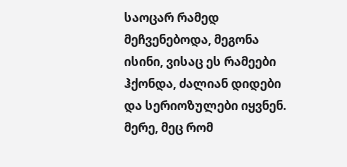საოცარ რამედ მეჩვენებოდა, მეგონა ისინი, ვისაც ეს რამეები ჰქონდა, ძალიან დიდები და სერიოზულები იყვნენ. მერე, მეც რომ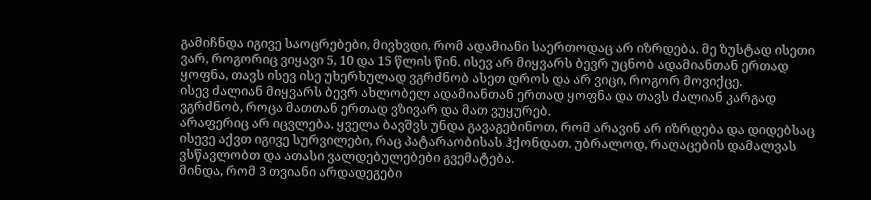გამიჩნდა იგივე საოცრებები, მივხვდი, რომ ადამიანი საერთოდაც არ იზრდება. მე ზუსტად ისეთი ვარ, როგორიც ვიყავი 5, 10 და 15 წლის წინ. ისევ არ მიყვარს ბევრ უცნობ ადამიანთან ერთად ყოფნა, თავს ისევ ისე უხერხულად ვგრძნობ ასეთ დროს და არ ვიცი, როგორ მოვიქცე.
ისევ ძალიან მიყვარს ბევრ ახლობელ ადამიანთან ერთად ყოფნა და თავს ძალიან კარგად ვგრძნობ, როცა მათთან ერთად ვზივარ და მათ ვუყურებ.
არაფერიც არ იცვლება. ყველა ბავშვს უნდა გავაგებინოთ, რომ არავინ არ იზრდება და დიდებსაც ისევე აქვთ იგივე სურვილები, რაც პატარაობისას ჰქონდათ. უბრალოდ, რაღაცების დამალვას ვსწავლობთ და ათასი ვალდებულებები გვემატება.
მინდა, რომ 3 თვიანი არდადეგები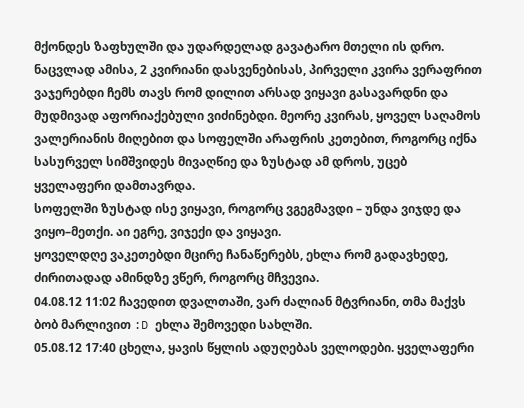მქონდეს ზაფხულში და უდარდელად გავატარო მთელი ის დრო. ნაცვლად ამისა, 2 კვირიანი დასვენებისას, პირველი კვირა ვერაფრით ვაჯერებდი ჩემს თავს რომ დილით არსად ვიყავი გასავარდნი და მუდმივად აფორიაქებული ვიძინებდი. მეორე კვირას, ყოველ საღამოს ვალერიანის მიღებით და სოფელში არაფრის კეთებით, როგორც იქნა სასურველ სიმშვიდეს მივაღწიე და ზუსტად ამ დროს, უცებ ყველაფერი დამთავრდა.
სოფელში ზუსტად ისე ვიყავი, როგორც ვგეგმავდი – უნდა ვიჯდე და ვიყო–მეთქი. აი ეგრე, ვიჯექი და ვიყავი.
ყოველდღე ვაკეთებდი მცირე ჩანაწერებს, ეხლა რომ გადავხედე, ძირითადად ამინდზე ვწერ, როგორც მჩვევია.
04.08.12 11:02 ჩავედით დვალთაში, ვარ ძალიან მტვრიანი, თმა მაქვს ბობ მარლივით :D ეხლა შემოვედი სახლში.
05.08.12 17:40 ცხელა, ყავის წყლის ადუღებას ველოდები. ყველაფერი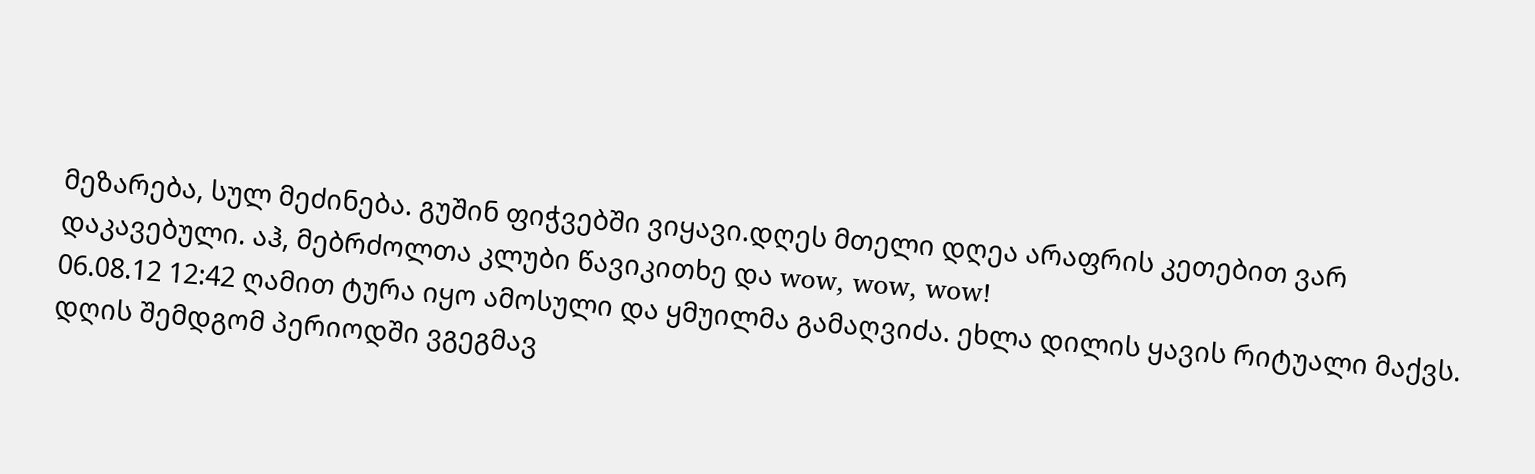მეზარება, სულ მეძინება. გუშინ ფიჭვებში ვიყავი.დღეს მთელი დღეა არაფრის კეთებით ვარ დაკავებული. აჰ, მებრძოლთა კლუბი წავიკითხე და wow, wow, wow!
06.08.12 12:42 ღამით ტურა იყო ამოსული და ყმუილმა გამაღვიძა. ეხლა დილის ყავის რიტუალი მაქვს. დღის შემდგომ პერიოდში ვგეგმავ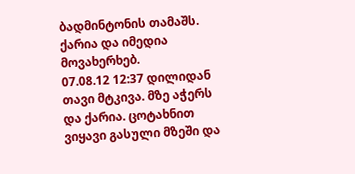ბადმინტონის თამაშს. ქარია და იმედია მოვახერხებ.
07.08.12 12:37 დილიდან თავი მტკივა. მზე აჭერს და ქარია. ცოტახნით ვიყავი გასული მზეში და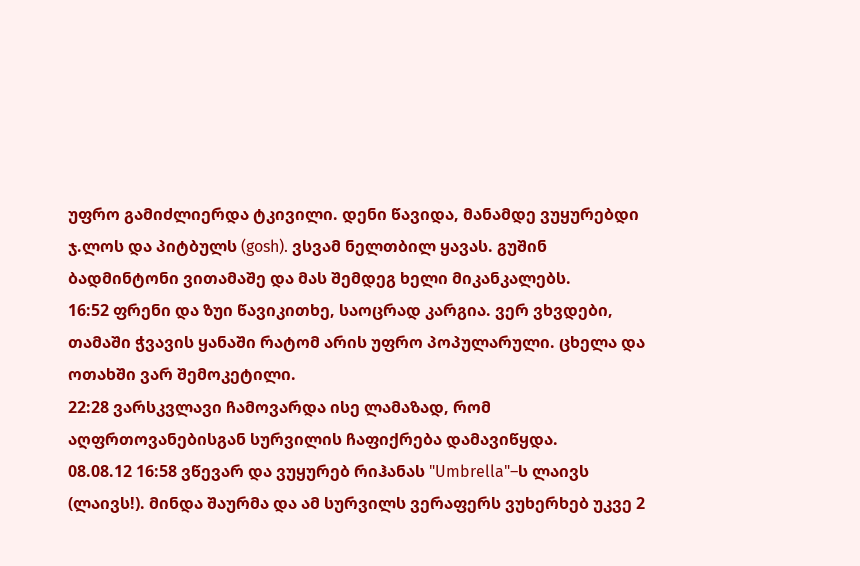უფრო გამიძლიერდა ტკივილი. დენი წავიდა, მანამდე ვუყურებდი ჯ.ლოს და პიტბულს (gosh). ვსვამ ნელთბილ ყავას. გუშინ ბადმინტონი ვითამაშე და მას შემდეგ ხელი მიკანკალებს.
16:52 ფრენი და ზუი წავიკითხე, საოცრად კარგია. ვერ ვხვდები, თამაში ჭვავის ყანაში რატომ არის უფრო პოპულარული. ცხელა და ოთახში ვარ შემოკეტილი.
22:28 ვარსკვლავი ჩამოვარდა ისე ლამაზად, რომ აღფრთოვანებისგან სურვილის ჩაფიქრება დამავიწყდა.
08.08.12 16:58 ვწევარ და ვუყურებ რიჰანას "Umbrella"–ს ლაივს (ლაივს!). მინდა შაურმა და ამ სურვილს ვერაფერს ვუხერხებ უკვე 2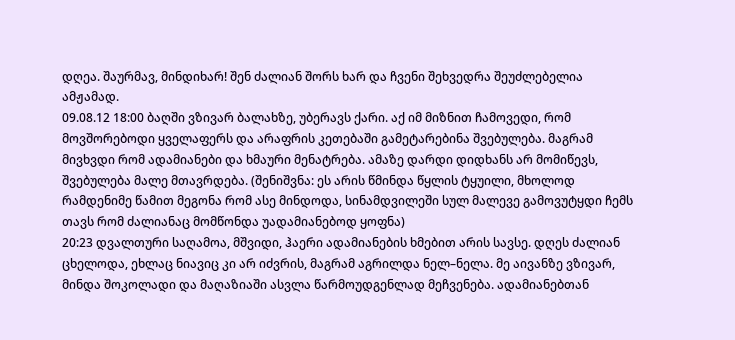დღეა. შაურმავ, მინდიხარ! შენ ძალიან შორს ხარ და ჩვენი შეხვედრა შეუძლებელია ამჟამად.
09.08.12 18:00 ბაღში ვზივარ ბალახზე, უბერავს ქარი. აქ იმ მიზნით ჩამოვედი, რომ მოვშორებოდი ყველაფერს და არაფრის კეთებაში გამეტარებინა შვებულება. მაგრამ მივხვდი რომ ადამიანები და ხმაური მენატრება. ამაზე დარდი დიდხანს არ მომიწევს, შვებულება მალე მთავრდება. (შენიშვნა: ეს არის წმინდა წყლის ტყუილი, მხოლოდ რამდენიმე წამით მეგონა რომ ასე მინდოდა, სინამდვილეში სულ მალევე გამოვუტყდი ჩემს თავს რომ ძალიანაც მომწონდა უადამიანებოდ ყოფნა)
20:23 დვალთური საღამოა, მშვიდი, ჰაერი ადამიანების ხმებით არის სავსე. დღეს ძალიან ცხელოდა, ეხლაც ნიავიც კი არ იძვრის, მაგრამ აგრილდა ნელ–ნელა. მე აივანზე ვზივარ, მინდა შოკოლადი და მაღაზიაში ასვლა წარმოუდგენლად მეჩვენება. ადამიანებთან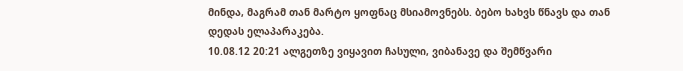მინდა, მაგრამ თან მარტო ყოფნაც მსიამოვნებს. ბებო ხახვს წნავს და თან დედას ელაპარაკება.
10.08.12 20:21 ალგეთზე ვიყავით ჩასული, ვიბანავე და შემწვარი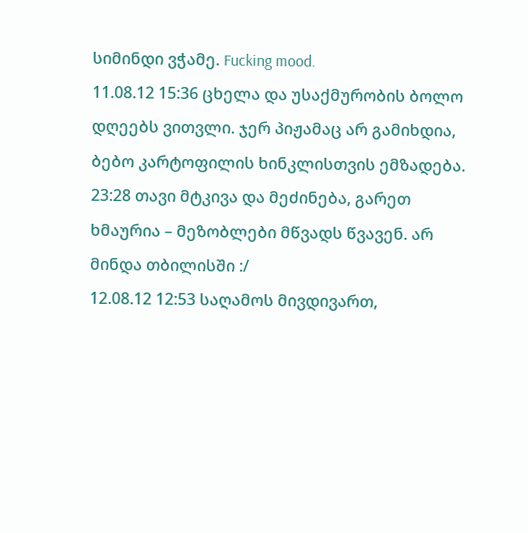სიმინდი ვჭამე. Fucking mood.
11.08.12 15:36 ცხელა და უსაქმურობის ბოლო დღეებს ვითვლი. ჯერ პიჟამაც არ გამიხდია, ბებო კარტოფილის ხინკლისთვის ემზადება.
23:28 თავი მტკივა და მეძინება, გარეთ ხმაურია – მეზობლები მწვადს წვავენ. არ მინდა თბილისში :/
12.08.12 12:53 საღამოს მივდივართ,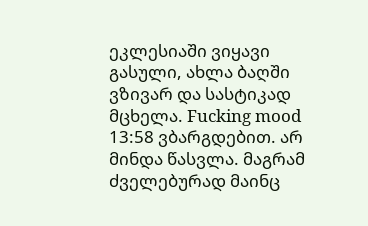ეკლესიაში ვიყავი გასული, ახლა ბაღში ვზივარ და სასტიკად მცხელა. Fucking mood
13:58 ვბარგდებით. არ მინდა წასვლა. მაგრამ ძველებურად მაინც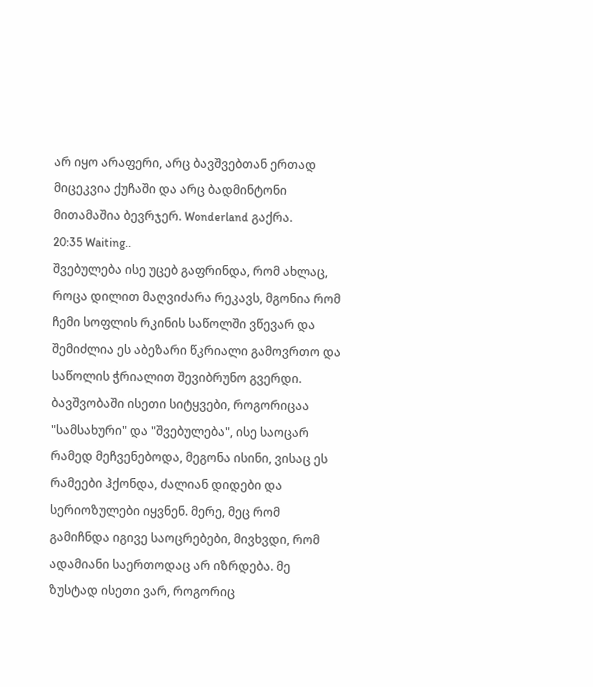არ იყო არაფერი, არც ბავშვებთან ერთად მიცეკვია ქუჩაში და არც ბადმინტონი მითამაშია ბევრჯერ. Wonderland გაქრა.
20:35 Waiting..
შვებულება ისე უცებ გაფრინდა, რომ ახლაც, როცა დილით მაღვიძარა რეკავს, მგონია რომ ჩემი სოფლის რკინის საწოლში ვწევარ და შემიძლია ეს აბეზარი წკრიალი გამოვრთო და საწოლის ჭრიალით შევიბრუნო გვერდი.
ბავშვობაში ისეთი სიტყვები, როგორიცაა "სამსახური" და "შვებულება", ისე საოცარ რამედ მეჩვენებოდა, მეგონა ისინი, ვისაც ეს რამეები ჰქონდა, ძალიან დიდები და სერიოზულები იყვნენ. მერე, მეც რომ გამიჩნდა იგივე საოცრებები, მივხვდი, რომ ადამიანი საერთოდაც არ იზრდება. მე ზუსტად ისეთი ვარ, როგორიც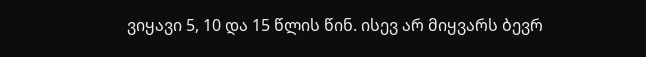ვიყავი 5, 10 და 15 წლის წინ. ისევ არ მიყვარს ბევრ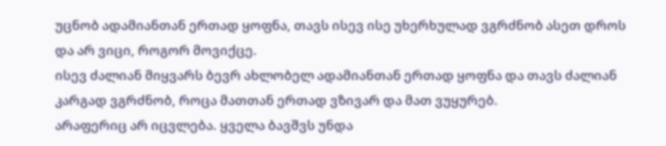უცნობ ადამიანთან ერთად ყოფნა, თავს ისევ ისე უხერხულად ვგრძნობ ასეთ დროს და არ ვიცი, როგორ მოვიქცე.
ისევ ძალიან მიყვარს ბევრ ახლობელ ადამიანთან ერთად ყოფნა და თავს ძალიან კარგად ვგრძნობ, როცა მათთან ერთად ვზივარ და მათ ვუყურებ.
არაფერიც არ იცვლება. ყველა ბავშვს უნდა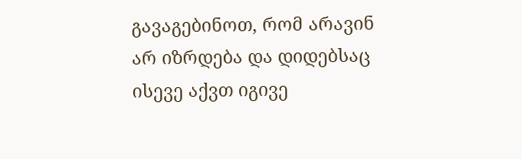გავაგებინოთ, რომ არავინ არ იზრდება და დიდებსაც ისევე აქვთ იგივე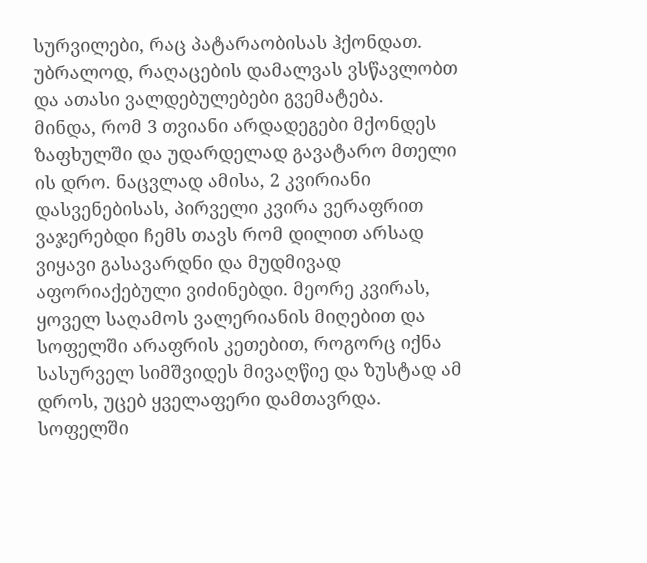სურვილები, რაც პატარაობისას ჰქონდათ. უბრალოდ, რაღაცების დამალვას ვსწავლობთ და ათასი ვალდებულებები გვემატება.
მინდა, რომ 3 თვიანი არდადეგები მქონდეს ზაფხულში და უდარდელად გავატარო მთელი ის დრო. ნაცვლად ამისა, 2 კვირიანი დასვენებისას, პირველი კვირა ვერაფრით ვაჯერებდი ჩემს თავს რომ დილით არსად ვიყავი გასავარდნი და მუდმივად აფორიაქებული ვიძინებდი. მეორე კვირას, ყოველ საღამოს ვალერიანის მიღებით და სოფელში არაფრის კეთებით, როგორც იქნა სასურველ სიმშვიდეს მივაღწიე და ზუსტად ამ დროს, უცებ ყველაფერი დამთავრდა.
სოფელში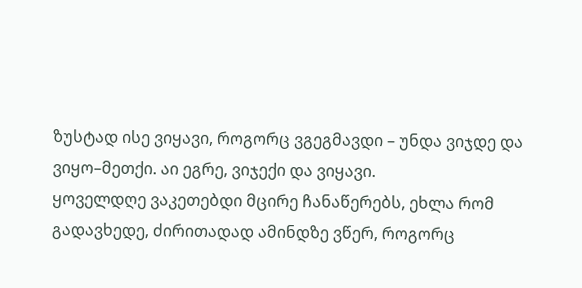ზუსტად ისე ვიყავი, როგორც ვგეგმავდი – უნდა ვიჯდე და ვიყო–მეთქი. აი ეგრე, ვიჯექი და ვიყავი.
ყოველდღე ვაკეთებდი მცირე ჩანაწერებს, ეხლა რომ გადავხედე, ძირითადად ამინდზე ვწერ, როგორც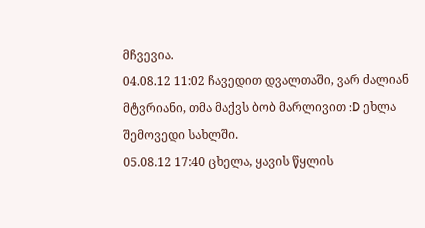მჩვევია.
04.08.12 11:02 ჩავედით დვალთაში, ვარ ძალიან მტვრიანი, თმა მაქვს ბობ მარლივით :D ეხლა შემოვედი სახლში.
05.08.12 17:40 ცხელა, ყავის წყლის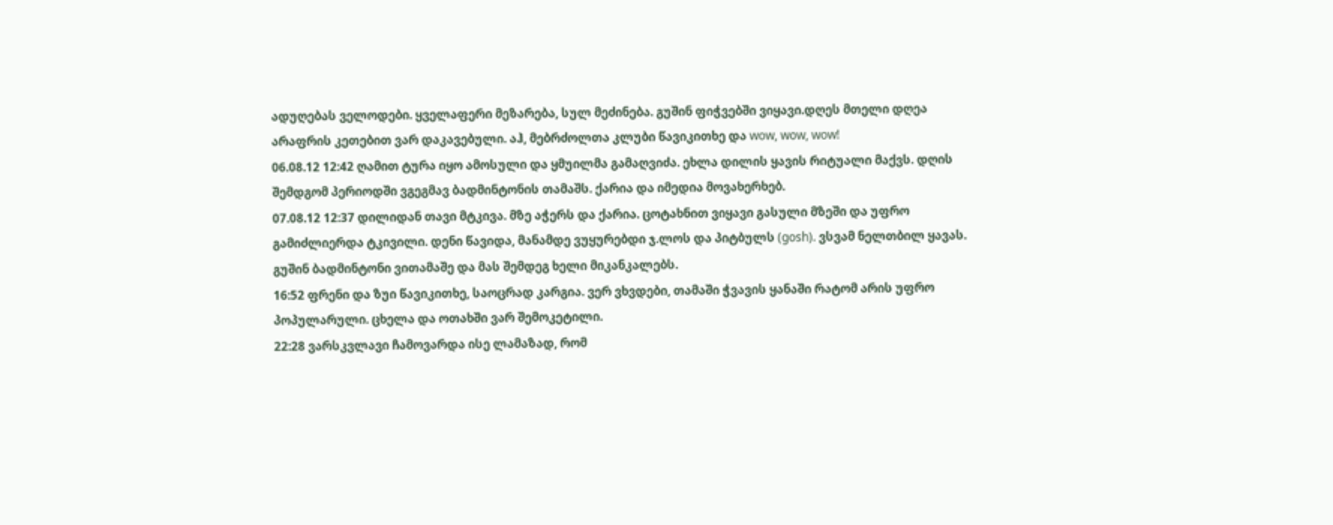ადუღებას ველოდები. ყველაფერი მეზარება, სულ მეძინება. გუშინ ფიჭვებში ვიყავი.დღეს მთელი დღეა არაფრის კეთებით ვარ დაკავებული. აჰ, მებრძოლთა კლუბი წავიკითხე და wow, wow, wow!
06.08.12 12:42 ღამით ტურა იყო ამოსული და ყმუილმა გამაღვიძა. ეხლა დილის ყავის რიტუალი მაქვს. დღის შემდგომ პერიოდში ვგეგმავ ბადმინტონის თამაშს. ქარია და იმედია მოვახერხებ.
07.08.12 12:37 დილიდან თავი მტკივა. მზე აჭერს და ქარია. ცოტახნით ვიყავი გასული მზეში და უფრო გამიძლიერდა ტკივილი. დენი წავიდა, მანამდე ვუყურებდი ჯ.ლოს და პიტბულს (gosh). ვსვამ ნელთბილ ყავას. გუშინ ბადმინტონი ვითამაშე და მას შემდეგ ხელი მიკანკალებს.
16:52 ფრენი და ზუი წავიკითხე, საოცრად კარგია. ვერ ვხვდები, თამაში ჭვავის ყანაში რატომ არის უფრო პოპულარული. ცხელა და ოთახში ვარ შემოკეტილი.
22:28 ვარსკვლავი ჩამოვარდა ისე ლამაზად, რომ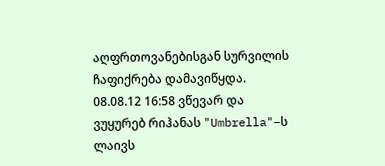აღფრთოვანებისგან სურვილის ჩაფიქრება დამავიწყდა.
08.08.12 16:58 ვწევარ და ვუყურებ რიჰანას "Umbrella"–ს ლაივს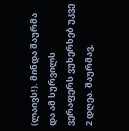(ლაივს!). მინდა შაურმა და ამ სურვილს ვერაფერს ვუხერხებ უკვე 2 დღეა. შაურმავ,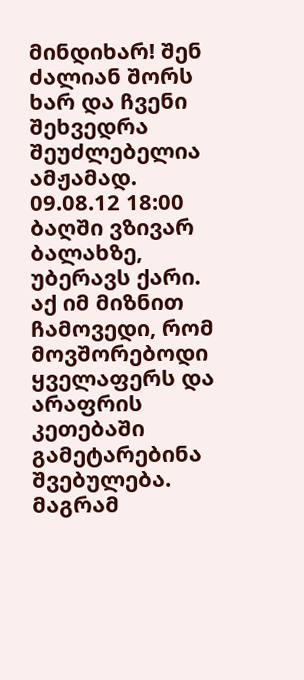მინდიხარ! შენ ძალიან შორს ხარ და ჩვენი შეხვედრა შეუძლებელია ამჟამად.
09.08.12 18:00 ბაღში ვზივარ ბალახზე, უბერავს ქარი. აქ იმ მიზნით ჩამოვედი, რომ მოვშორებოდი ყველაფერს და არაფრის კეთებაში გამეტარებინა შვებულება. მაგრამ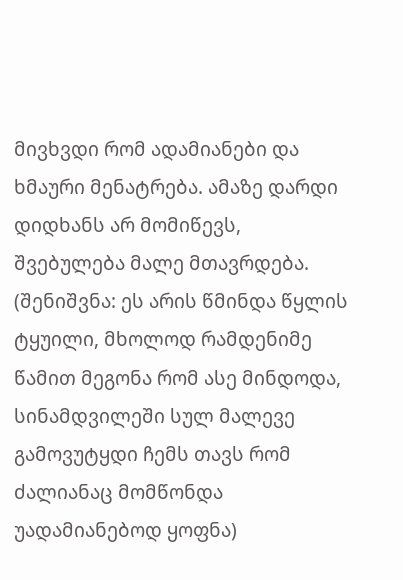მივხვდი რომ ადამიანები და ხმაური მენატრება. ამაზე დარდი დიდხანს არ მომიწევს, შვებულება მალე მთავრდება. (შენიშვნა: ეს არის წმინდა წყლის ტყუილი, მხოლოდ რამდენიმე წამით მეგონა რომ ასე მინდოდა, სინამდვილეში სულ მალევე გამოვუტყდი ჩემს თავს რომ ძალიანაც მომწონდა უადამიანებოდ ყოფნა)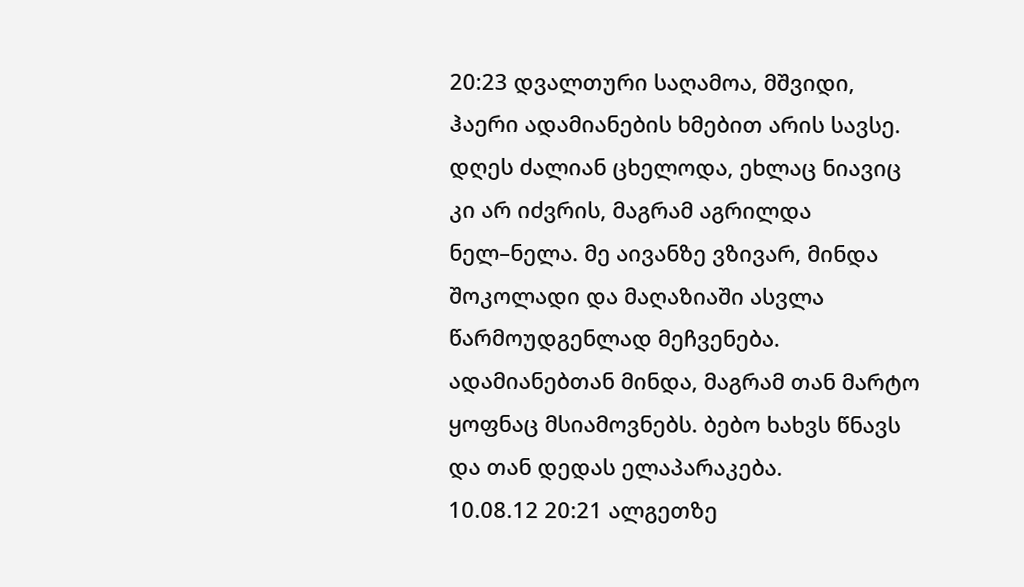20:23 დვალთური საღამოა, მშვიდი, ჰაერი ადამიანების ხმებით არის სავსე. დღეს ძალიან ცხელოდა, ეხლაც ნიავიც კი არ იძვრის, მაგრამ აგრილდა ნელ–ნელა. მე აივანზე ვზივარ, მინდა შოკოლადი და მაღაზიაში ასვლა წარმოუდგენლად მეჩვენება. ადამიანებთან მინდა, მაგრამ თან მარტო ყოფნაც მსიამოვნებს. ბებო ხახვს წნავს და თან დედას ელაპარაკება.
10.08.12 20:21 ალგეთზე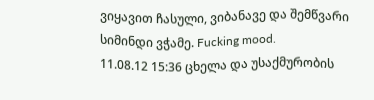ვიყავით ჩასული, ვიბანავე და შემწვარი სიმინდი ვჭამე. Fucking mood.
11.08.12 15:36 ცხელა და უსაქმურობის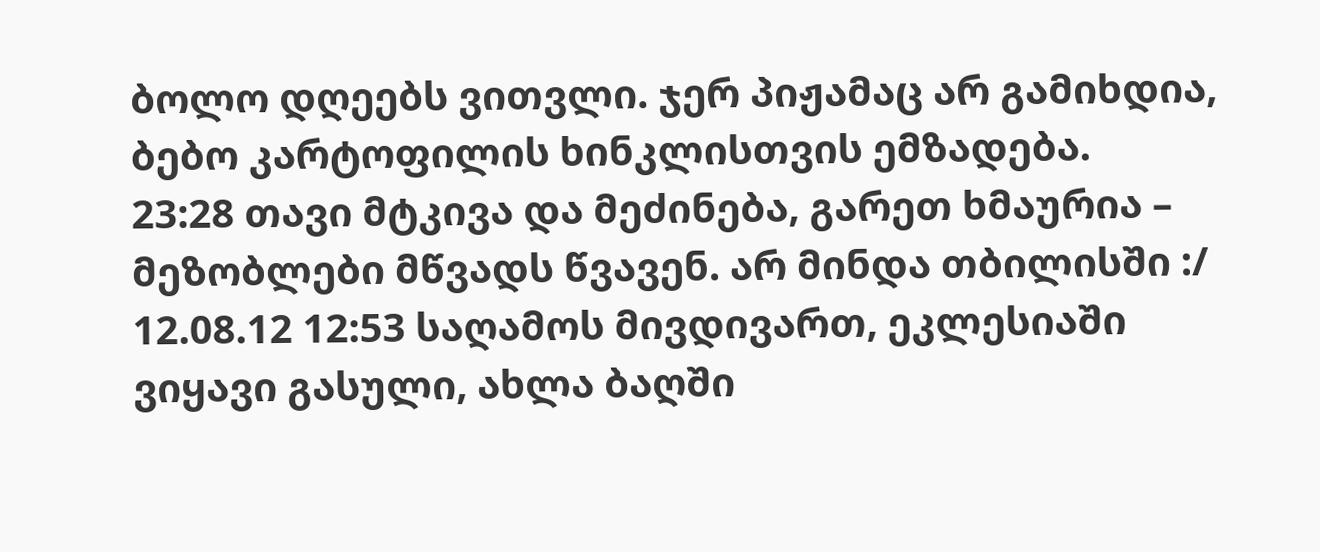ბოლო დღეებს ვითვლი. ჯერ პიჟამაც არ გამიხდია, ბებო კარტოფილის ხინკლისთვის ემზადება.
23:28 თავი მტკივა და მეძინება, გარეთ ხმაურია – მეზობლები მწვადს წვავენ. არ მინდა თბილისში :/
12.08.12 12:53 საღამოს მივდივართ, ეკლესიაში ვიყავი გასული, ახლა ბაღში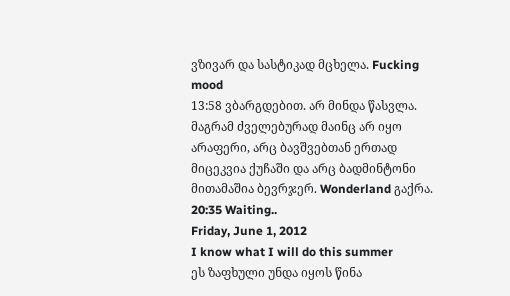ვზივარ და სასტიკად მცხელა. Fucking mood
13:58 ვბარგდებით. არ მინდა წასვლა. მაგრამ ძველებურად მაინც არ იყო არაფერი, არც ბავშვებთან ერთად მიცეკვია ქუჩაში და არც ბადმინტონი მითამაშია ბევრჯერ. Wonderland გაქრა.
20:35 Waiting..
Friday, June 1, 2012
I know what I will do this summer
ეს ზაფხული უნდა იყოს წინა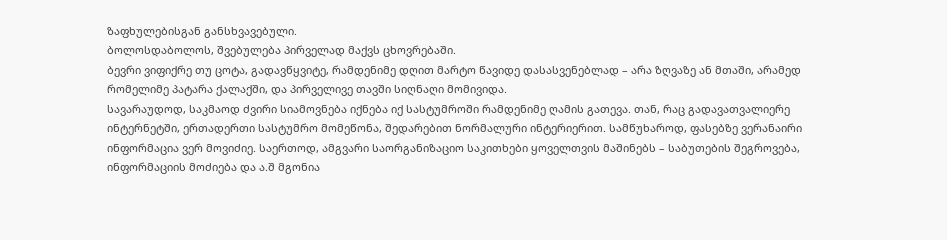ზაფხულებისგან განსხვავებული.
ბოლოსდაბოლოს, შვებულება პირველად მაქვს ცხოვრებაში.
ბევრი ვიფიქრე თუ ცოტა, გადავწყვიტე, რამდენიმე დღით მარტო წავიდე დასასვენებლად – არა ზღვაზე ან მთაში, არამედ რომელიმე პატარა ქალაქში, და პირველივე თავში სიღნაღი მომივიდა.
სავარაუდოდ, საკმაოდ ძვირი სიამოვნება იქნება იქ სასტუმროში რამდენიმე ღამის გათევა. თან, რაც გადავათვალიერე ინტერნეტში, ერთადერთი სასტუმრო მომეწონა, შედარებით ნორმალური ინტერიერით. სამწუხაროდ, ფასებზე ვერანაირი ინფორმაცია ვერ მოვიძიე. საერთოდ, ამგვარი საორგანიზაციო საკითხები ყოველთვის მაშინებს – საბუთების შეგროვება, ინფორმაციის მოძიება და ა.შ მგონია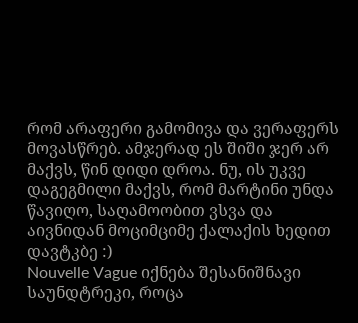რომ არაფერი გამომივა და ვერაფერს მოვასწრებ. ამჯერად ეს შიში ჯერ არ მაქვს, წინ დიდი დროა. ნუ, ის უკვე დაგეგმილი მაქვს, რომ მარტინი უნდა წავიღო, საღამოობით ვსვა და აივნიდან მოციმციმე ქალაქის ხედით დავტკბე :)
Nouvelle Vague იქნება შესანიშნავი საუნდტრეკი, როცა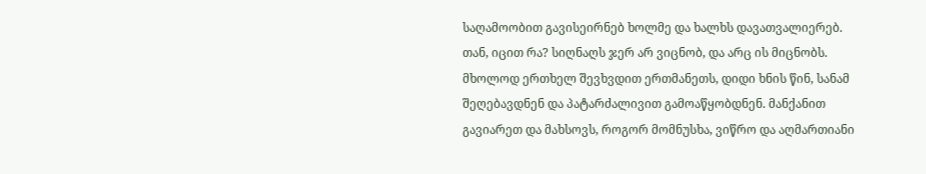საღამოობით გავისეირნებ ხოლმე და ხალხს დავათვალიერებ. თან, იცით რა? სიღნაღს ჯერ არ ვიცნობ, და არც ის მიცნობს. მხოლოდ ერთხელ შევხვდით ერთმანეთს, დიდი ხნის წინ, სანამ შეღებავდნენ და პატარძალივით გამოაწყობდნენ. მანქანით გავიარეთ და მახსოვს, როგორ მომნუსხა, ვიწრო და აღმართიანი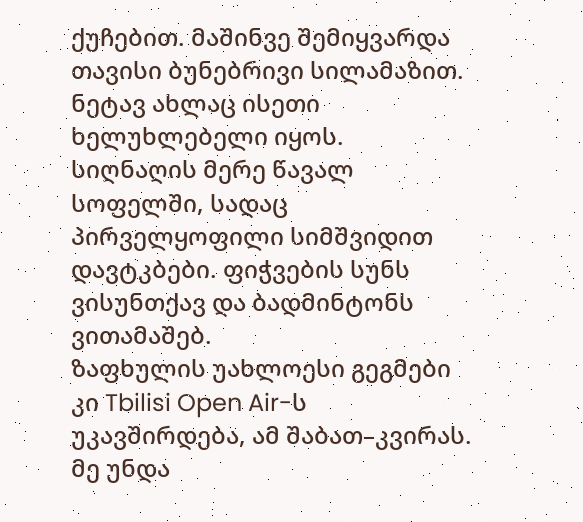ქუჩებით. მაშინვე შემიყვარდა თავისი ბუნებრივი სილამაზით. ნეტავ ახლაც ისეთი ხელუხლებელი იყოს.
სიღნაღის მერე წავალ სოფელში, სადაც პირველყოფილი სიმშვიდით დავტკბები. ფიჭვების სუნს ვისუნთქავ და ბადმინტონს ვითამაშებ.
ზაფხულის უახლოესი გეგმები კი Tbilisi Open Air-ს უკავშირდება, ამ შაბათ–კვირას. მე უნდა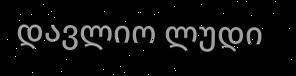დავლიო ლუდი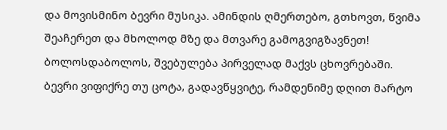და მოვისმინო ბევრი მუსიკა. ამინდის ღმერთებო, გთხოვთ, წვიმა შეაჩერეთ და მხოლოდ მზე და მთვარე გამოგვიგზავნეთ!
ბოლოსდაბოლოს, შვებულება პირველად მაქვს ცხოვრებაში.
ბევრი ვიფიქრე თუ ცოტა, გადავწყვიტე, რამდენიმე დღით მარტო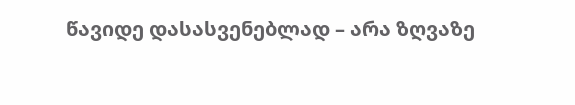წავიდე დასასვენებლად – არა ზღვაზე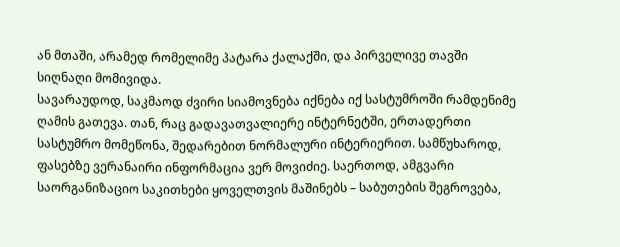ან მთაში, არამედ რომელიმე პატარა ქალაქში, და პირველივე თავში სიღნაღი მომივიდა.
სავარაუდოდ, საკმაოდ ძვირი სიამოვნება იქნება იქ სასტუმროში რამდენიმე ღამის გათევა. თან, რაც გადავათვალიერე ინტერნეტში, ერთადერთი სასტუმრო მომეწონა, შედარებით ნორმალური ინტერიერით. სამწუხაროდ, ფასებზე ვერანაირი ინფორმაცია ვერ მოვიძიე. საერთოდ, ამგვარი საორგანიზაციო საკითხები ყოველთვის მაშინებს – საბუთების შეგროვება,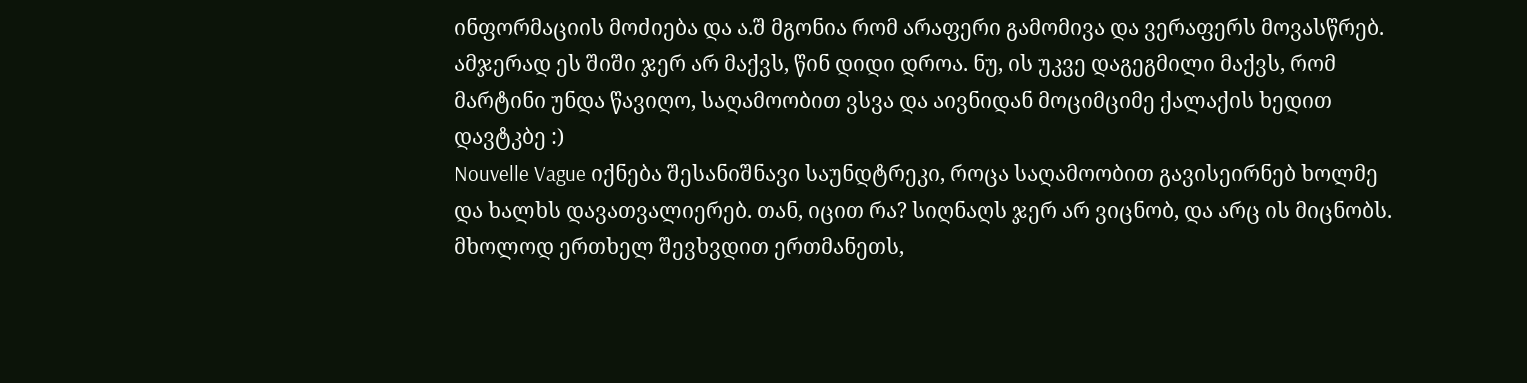ინფორმაციის მოძიება და ა.შ მგონია რომ არაფერი გამომივა და ვერაფერს მოვასწრებ. ამჯერად ეს შიში ჯერ არ მაქვს, წინ დიდი დროა. ნუ, ის უკვე დაგეგმილი მაქვს, რომ მარტინი უნდა წავიღო, საღამოობით ვსვა და აივნიდან მოციმციმე ქალაქის ხედით დავტკბე :)
Nouvelle Vague იქნება შესანიშნავი საუნდტრეკი, როცა საღამოობით გავისეირნებ ხოლმე და ხალხს დავათვალიერებ. თან, იცით რა? სიღნაღს ჯერ არ ვიცნობ, და არც ის მიცნობს. მხოლოდ ერთხელ შევხვდით ერთმანეთს,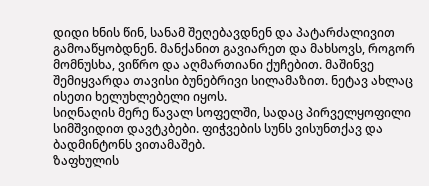დიდი ხნის წინ, სანამ შეღებავდნენ და პატარძალივით გამოაწყობდნენ. მანქანით გავიარეთ და მახსოვს, როგორ მომნუსხა, ვიწრო და აღმართიანი ქუჩებით. მაშინვე შემიყვარდა თავისი ბუნებრივი სილამაზით. ნეტავ ახლაც ისეთი ხელუხლებელი იყოს.
სიღნაღის მერე წავალ სოფელში, სადაც პირველყოფილი სიმშვიდით დავტკბები. ფიჭვების სუნს ვისუნთქავ და ბადმინტონს ვითამაშებ.
ზაფხულის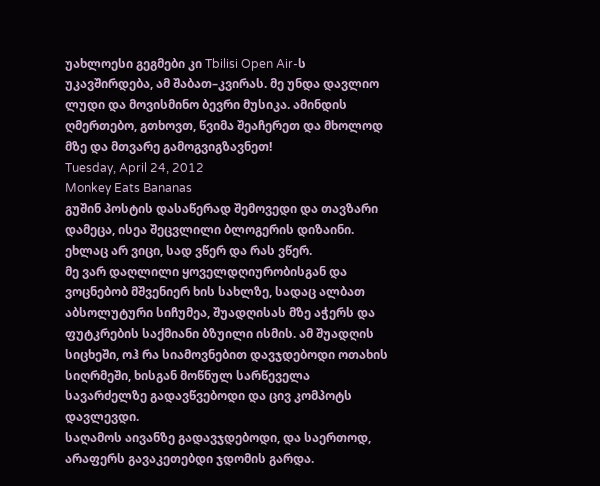უახლოესი გეგმები კი Tbilisi Open Air-ს უკავშირდება, ამ შაბათ–კვირას. მე უნდა დავლიო ლუდი და მოვისმინო ბევრი მუსიკა. ამინდის ღმერთებო, გთხოვთ, წვიმა შეაჩერეთ და მხოლოდ მზე და მთვარე გამოგვიგზავნეთ!
Tuesday, April 24, 2012
Monkey Eats Bananas
გუშინ პოსტის დასაწერად შემოვედი და თავზარი დამეცა, ისეა შეცვლილი ბლოგერის დიზაინი. ეხლაც არ ვიცი, სად ვწერ და რას ვწერ.
მე ვარ დაღლილი ყოველდღიურობისგან და ვოცნებობ მშვენიერ ხის სახლზე, სადაც ალბათ აბსოლუტური სიჩუმეა, შუადღისას მზე აჭერს და ფუტკრების საქმიანი ბზუილი ისმის. ამ შუადღის სიცხეში, ოჰ რა სიამოვნებით დავჯდებოდი ოთახის სიღრმეში, ხისგან მოწნულ სარწეველა სავარძელზე გადავწვებოდი და ცივ კომპოტს დავლევდი.
საღამოს აივანზე გადავჯდებოდი, და საერთოდ, არაფერს გავაკეთებდი ჯდომის გარდა.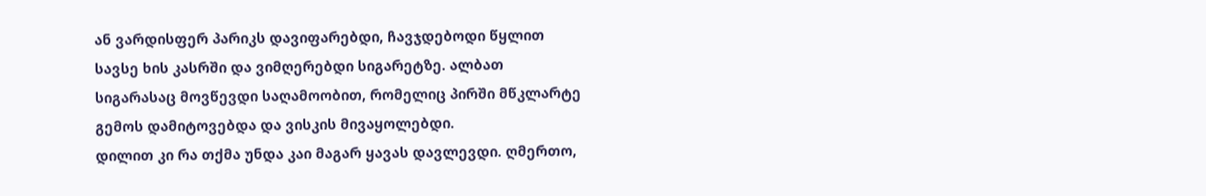ან ვარდისფერ პარიკს დავიფარებდი, ჩავჯდებოდი წყლით სავსე ხის კასრში და ვიმღერებდი სიგარეტზე. ალბათ სიგარასაც მოვწევდი საღამოობით, რომელიც პირში მწკლარტე გემოს დამიტოვებდა და ვისკის მივაყოლებდი.
დილით კი რა თქმა უნდა კაი მაგარ ყავას დავლევდი. ღმერთო,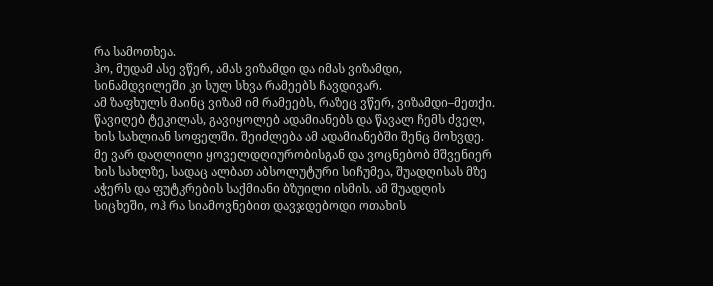რა სამოთხეა.
ჰო, მუდამ ასე ვწერ, ამას ვიზამდი და იმას ვიზამდი, სინამდვილეში კი სულ სხვა რამეებს ჩავდივარ.
ამ ზაფხულს მაინც ვიზამ იმ რამეებს, რაზეც ვწერ, ვიზამდი–მეთქი. წავიღებ ტეკილას, გავიყოლებ ადამიანებს და წავალ ჩემს ძველ, ხის სახლიან სოფელში. შეიძლება ამ ადამიანებში შენც მოხვდე.
მე ვარ დაღლილი ყოველდღიურობისგან და ვოცნებობ მშვენიერ ხის სახლზე, სადაც ალბათ აბსოლუტური სიჩუმეა, შუადღისას მზე აჭერს და ფუტკრების საქმიანი ბზუილი ისმის. ამ შუადღის სიცხეში, ოჰ რა სიამოვნებით დავჯდებოდი ოთახის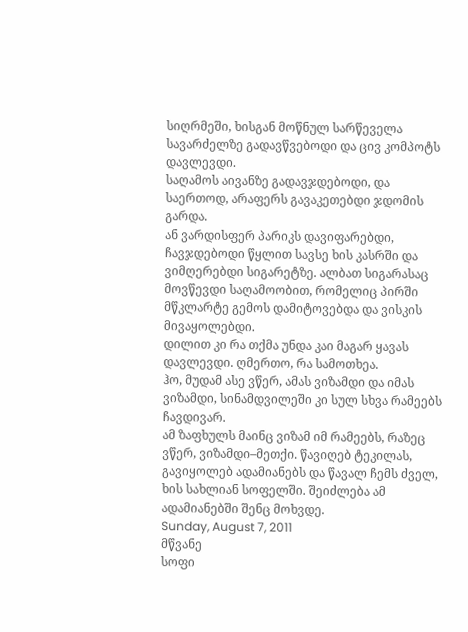სიღრმეში, ხისგან მოწნულ სარწეველა სავარძელზე გადავწვებოდი და ცივ კომპოტს დავლევდი.
საღამოს აივანზე გადავჯდებოდი, და საერთოდ, არაფერს გავაკეთებდი ჯდომის გარდა.
ან ვარდისფერ პარიკს დავიფარებდი, ჩავჯდებოდი წყლით სავსე ხის კასრში და ვიმღერებდი სიგარეტზე. ალბათ სიგარასაც მოვწევდი საღამოობით, რომელიც პირში მწკლარტე გემოს დამიტოვებდა და ვისკის მივაყოლებდი.
დილით კი რა თქმა უნდა კაი მაგარ ყავას დავლევდი. ღმერთო, რა სამოთხეა.
ჰო, მუდამ ასე ვწერ, ამას ვიზამდი და იმას ვიზამდი, სინამდვილეში კი სულ სხვა რამეებს ჩავდივარ.
ამ ზაფხულს მაინც ვიზამ იმ რამეებს, რაზეც ვწერ, ვიზამდი–მეთქი. წავიღებ ტეკილას, გავიყოლებ ადამიანებს და წავალ ჩემს ძველ, ხის სახლიან სოფელში. შეიძლება ამ ადამიანებში შენც მოხვდე.
Sunday, August 7, 2011
მწვანე
სოფი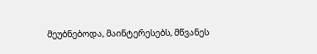მეუბნებოდა, მაინტერესებს, მწვანეს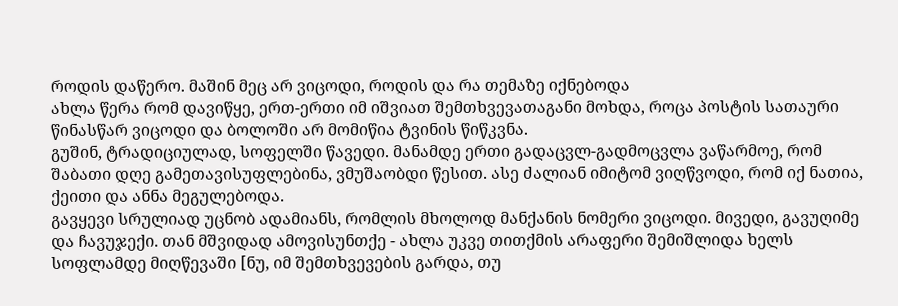როდის დაწერო. მაშინ მეც არ ვიცოდი, როდის და რა თემაზე იქნებოდა
ახლა წერა რომ დავიწყე, ერთ-ერთი იმ იშვიათ შემთხვევათაგანი მოხდა, როცა პოსტის სათაური წინასწარ ვიცოდი და ბოლოში არ მომიწია ტვინის წიწკვნა.
გუშინ, ტრადიციულად, სოფელში წავედი. მანამდე ერთი გადაცვლ-გადმოცვლა ვაწარმოე, რომ შაბათი დღე გამეთავისუფლებინა, ვმუშაობდი წესით. ასე ძალიან იმიტომ ვიღწვოდი, რომ იქ ნათია, ქეითი და ანნა მეგულებოდა.
გავყევი სრულიად უცნობ ადამიანს, რომლის მხოლოდ მანქანის ნომერი ვიცოდი. მივედი, გავუღიმე და ჩავუჯექი. თან მშვიდად ამოვისუნთქე - ახლა უკვე თითქმის არაფერი შემიშლიდა ხელს სოფლამდე მიღწევაში [ნუ, იმ შემთხვევების გარდა, თუ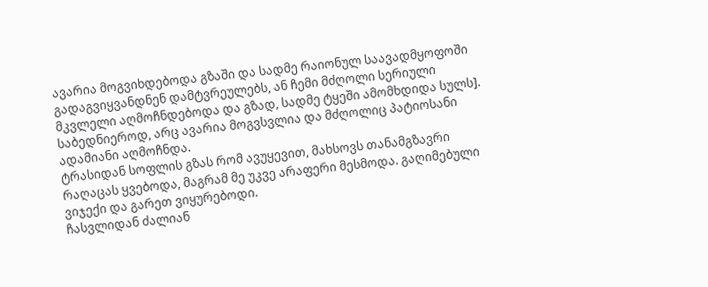ავარია მოგვიხდებოდა გზაში და სადმე რაიონულ საავადმყოფოში გადაგვიყვანდნენ დამტვრეულებს, ან ჩემი მძღოლი სერიული მკვლელი აღმოჩნდებოდა და გზად, სადმე ტყეში ამომხდიდა სულს]. საბედნიეროდ, არც ავარია მოგვსვლია და მძღოლიც პატიოსანი ადამიანი აღმოჩნდა.
ტრასიდან სოფლის გზას რომ ავუყევით, მახსოვს თანამგზავრი რაღაცას ყვებოდა, მაგრამ მე უკვე არაფერი მესმოდა. გაღიმებული ვიჯექი და გარეთ ვიყურებოდი.
ჩასვლიდან ძალიან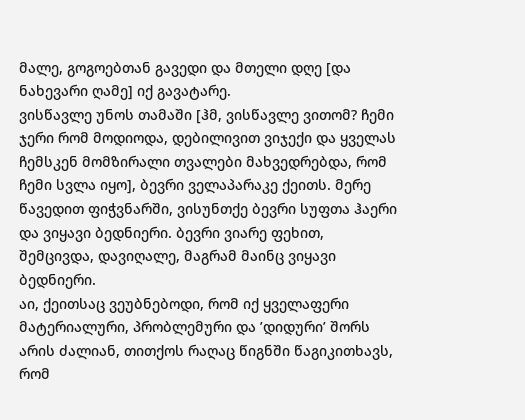მალე, გოგოებთან გავედი და მთელი დღე [და ნახევარი ღამე] იქ გავატარე.
ვისწავლე უნოს თამაში [ჰმ, ვისწავლე ვითომ? ჩემი ჯერი რომ მოდიოდა, დებილივით ვიჯექი და ყველას ჩემსკენ მომზირალი თვალები მახვედრებდა, რომ ჩემი სვლა იყო], ბევრი ველაპარაკე ქეითს. მერე წავედით ფიჭვნარში, ვისუნთქე ბევრი სუფთა ჰაერი და ვიყავი ბედნიერი. ბევრი ვიარე ფეხით, შემცივდა, დავიღალე, მაგრამ მაინც ვიყავი ბედნიერი.
აი, ქეითსაც ვეუბნებოდი, რომ იქ ყველაფერი მატერიალური, პრობლემური და ’დიდური’ შორს არის ძალიან, თითქოს რაღაც წიგნში წაგიკითხავს, რომ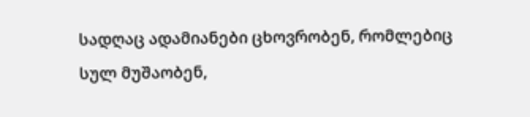სადღაც ადამიანები ცხოვრობენ, რომლებიც სულ მუშაობენ,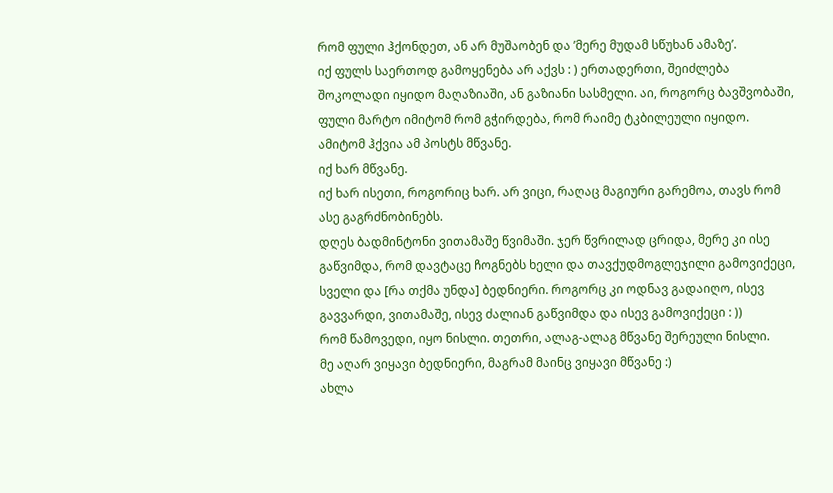რომ ფული ჰქონდეთ, ან არ მუშაობენ და ’მერე მუდამ სწუხან ამაზე’.
იქ ფულს საერთოდ გამოყენება არ აქვს : ) ერთადერთი, შეიძლება შოკოლადი იყიდო მაღაზიაში, ან გაზიანი სასმელი. აი, როგორც ბავშვობაში, ფული მარტო იმიტომ რომ გჭირდება, რომ რაიმე ტკბილეული იყიდო.
ამიტომ ჰქვია ამ პოსტს მწვანე.
იქ ხარ მწვანე.
იქ ხარ ისეთი, როგორიც ხარ. არ ვიცი, რაღაც მაგიური გარემოა, თავს რომ ასე გაგრძნობინებს.
დღეს ბადმინტონი ვითამაშე წვიმაში. ჯერ წვრილად ცრიდა, მერე კი ისე გაწვიმდა, რომ დავტაცე ჩოგნებს ხელი და თავქუდმოგლეჯილი გამოვიქეცი, სველი და [რა თქმა უნდა] ბედნიერი. როგორც კი ოდნავ გადაიღო, ისევ გავვარდი, ვითამაშე, ისევ ძალიან გაწვიმდა და ისევ გამოვიქეცი : ))
რომ წამოვედი, იყო ნისლი. თეთრი, ალაგ-ალაგ მწვანე შერეული ნისლი.
მე აღარ ვიყავი ბედნიერი, მაგრამ მაინც ვიყავი მწვანე :)
ახლა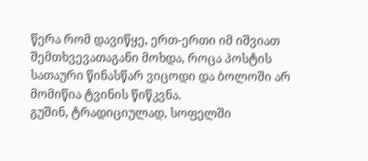წერა რომ დავიწყე, ერთ-ერთი იმ იშვიათ შემთხვევათაგანი მოხდა, როცა პოსტის სათაური წინასწარ ვიცოდი და ბოლოში არ მომიწია ტვინის წიწკვნა.
გუშინ, ტრადიციულად, სოფელში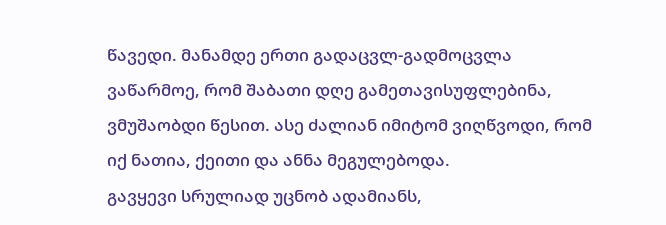წავედი. მანამდე ერთი გადაცვლ-გადმოცვლა ვაწარმოე, რომ შაბათი დღე გამეთავისუფლებინა, ვმუშაობდი წესით. ასე ძალიან იმიტომ ვიღწვოდი, რომ იქ ნათია, ქეითი და ანნა მეგულებოდა.
გავყევი სრულიად უცნობ ადამიანს,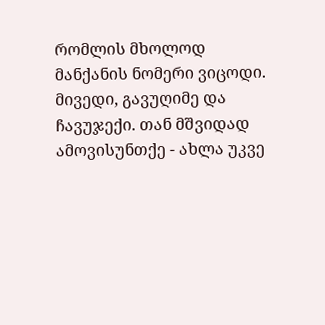რომლის მხოლოდ მანქანის ნომერი ვიცოდი. მივედი, გავუღიმე და ჩავუჯექი. თან მშვიდად ამოვისუნთქე - ახლა უკვე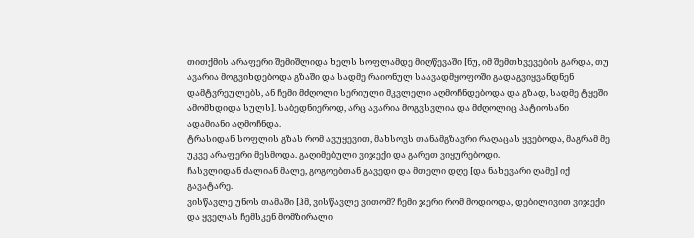თითქმის არაფერი შემიშლიდა ხელს სოფლამდე მიღწევაში [ნუ, იმ შემთხვევების გარდა, თუ ავარია მოგვიხდებოდა გზაში და სადმე რაიონულ საავადმყოფოში გადაგვიყვანდნენ დამტვრეულებს, ან ჩემი მძღოლი სერიული მკვლელი აღმოჩნდებოდა და გზად, სადმე ტყეში ამომხდიდა სულს]. საბედნიეროდ, არც ავარია მოგვსვლია და მძღოლიც პატიოსანი ადამიანი აღმოჩნდა.
ტრასიდან სოფლის გზას რომ ავუყევით, მახსოვს თანამგზავრი რაღაცას ყვებოდა, მაგრამ მე უკვე არაფერი მესმოდა. გაღიმებული ვიჯექი და გარეთ ვიყურებოდი.
ჩასვლიდან ძალიან მალე, გოგოებთან გავედი და მთელი დღე [და ნახევარი ღამე] იქ გავატარე.
ვისწავლე უნოს თამაში [ჰმ, ვისწავლე ვითომ? ჩემი ჯერი რომ მოდიოდა, დებილივით ვიჯექი და ყველას ჩემსკენ მომზირალი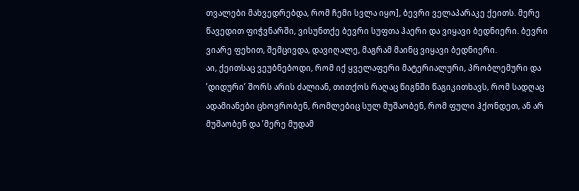თვალები მახვედრებდა, რომ ჩემი სვლა იყო], ბევრი ველაპარაკე ქეითს. მერე წავედით ფიჭვნარში, ვისუნთქე ბევრი სუფთა ჰაერი და ვიყავი ბედნიერი. ბევრი ვიარე ფეხით, შემცივდა, დავიღალე, მაგრამ მაინც ვიყავი ბედნიერი.
აი, ქეითსაც ვეუბნებოდი, რომ იქ ყველაფერი მატერიალური, პრობლემური და ’დიდური’ შორს არის ძალიან, თითქოს რაღაც წიგნში წაგიკითხავს, რომ სადღაც ადამიანები ცხოვრობენ, რომლებიც სულ მუშაობენ, რომ ფული ჰქონდეთ, ან არ მუშაობენ და ’მერე მუდამ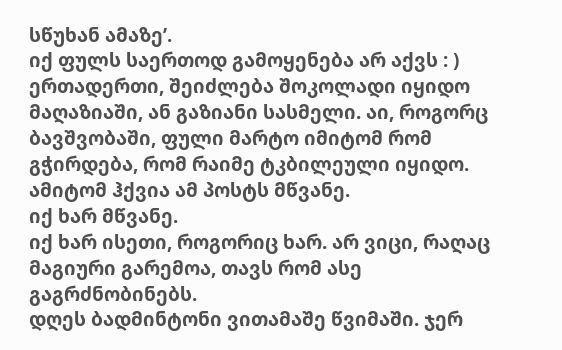სწუხან ამაზე’.
იქ ფულს საერთოდ გამოყენება არ აქვს : ) ერთადერთი, შეიძლება შოკოლადი იყიდო მაღაზიაში, ან გაზიანი სასმელი. აი, როგორც ბავშვობაში, ფული მარტო იმიტომ რომ გჭირდება, რომ რაიმე ტკბილეული იყიდო.
ამიტომ ჰქვია ამ პოსტს მწვანე.
იქ ხარ მწვანე.
იქ ხარ ისეთი, როგორიც ხარ. არ ვიცი, რაღაც მაგიური გარემოა, თავს რომ ასე გაგრძნობინებს.
დღეს ბადმინტონი ვითამაშე წვიმაში. ჯერ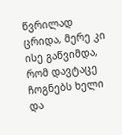წვრილად ცრიდა, მერე კი ისე გაწვიმდა, რომ დავტაცე ჩოგნებს ხელი და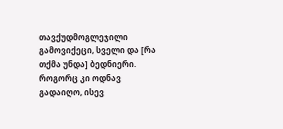თავქუდმოგლეჯილი გამოვიქეცი, სველი და [რა თქმა უნდა] ბედნიერი. როგორც კი ოდნავ გადაიღო, ისევ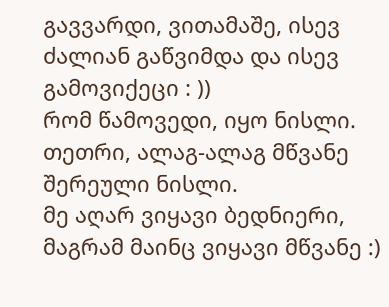გავვარდი, ვითამაშე, ისევ ძალიან გაწვიმდა და ისევ გამოვიქეცი : ))
რომ წამოვედი, იყო ნისლი. თეთრი, ალაგ-ალაგ მწვანე შერეული ნისლი.
მე აღარ ვიყავი ბედნიერი, მაგრამ მაინც ვიყავი მწვანე :)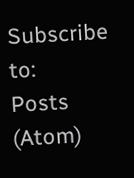Subscribe to:
Posts (Atom)